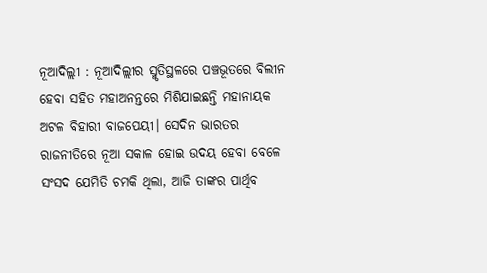ନୂଆଦିଲ୍ଲୀ : ନୂଆଦିଲ୍ଲୀର ସ୍ମୃତିସ୍ଥଳରେ ପଞ୍ଚଭୂତରେ ବିଲୀନ ହେବା ସହିତ ମହାଅନନ୍ତରେ ମିଶିଯାଇଛନ୍ତି ମହାନାୟକ ଅଟଳ ବିହାରୀ ବାଜପେୟୀ। ସେଦିନ ଭାରତର ରାଜନୀତିରେ ନୂଆ ସକାଳ ହୋଇ ଉଦୟ ହେବା ବେଳେ ସଂସଦ ଯେମିତି ଚମକି ଥିଲା, ଆଜି ତାଙ୍କର ପାର୍ଥିବ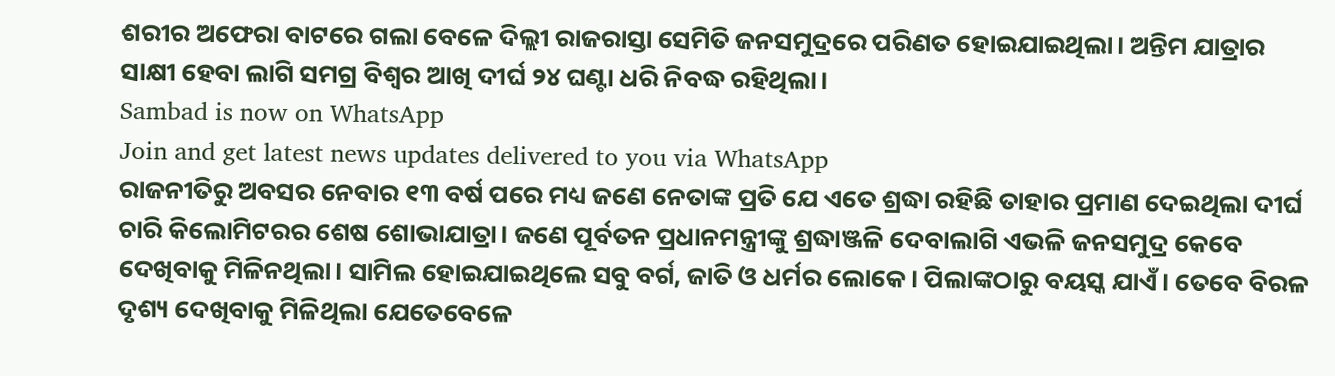ଶରୀର ଅଫେରା ବାଟରେ ଗଲା ବେଳେ ଦିଲ୍ଲୀ ରାଜରାସ୍ତା ସେମିତି ଜନସମୁଦ୍ରରେ ପରିଣତ ହୋଇଯାଇଥିଲା। ଅନ୍ତିମ ଯାତ୍ରାର ସାକ୍ଷୀ ହେବା ଲାଗି ସମଗ୍ର ବିଶ୍ୱର ଆଖି ଦୀର୍ଘ ୨୪ ଘଣ୍ଟା ଧରି ନିବଦ୍ଧ ରହିଥିଲା।
Sambad is now on WhatsApp
Join and get latest news updates delivered to you via WhatsApp
ରାଜନୀତିରୁ ଅବସର ନେବାର ୧୩ ବର୍ଷ ପରେ ମଧ୍ୟ ଜଣେ ନେତାଙ୍କ ପ୍ରତି ଯେ ଏତେ ଶ୍ରଦ୍ଧା ରହିଛି ତାହାର ପ୍ରମାଣ ଦେଇଥିଲା ଦୀର୍ଘ ଚାରି କିଲୋମିଟରର ଶେଷ ଶୋଭାଯାତ୍ରା। ଜଣେ ପୂର୍ବତନ ପ୍ରଧାନମନ୍ତ୍ରୀଙ୍କୁ ଶ୍ରଦ୍ଧାଞ୍ଜଳି ଦେବାଲାଗି ଏଭଳି ଜନସମୁଦ୍ର କେବେ ଦେଖିବାକୁ ମିଳିନଥିଲା। ସାମିଲ ହୋଇଯାଇଥିଲେ ସବୁ ବର୍ଗ, ଜାତି ଓ ଧର୍ମର ଲୋକେ। ପିଲାଙ୍କଠାରୁ ବୟସ୍କ ଯାଏଁ। ତେବେ ବିରଳ ଦୃଶ୍ୟ ଦେଖିବାକୁ ମିଳିଥିଲା ଯେତେବେଳେ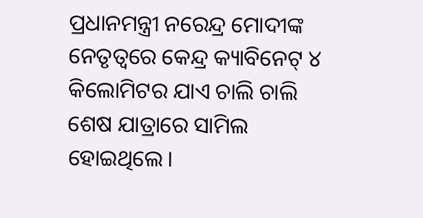ପ୍ରଧାନମନ୍ତ୍ରୀ ନରେନ୍ଦ୍ର ମୋଦୀଙ୍କ ନେତୃତ୍ୱରେ କେନ୍ଦ୍ର କ୍ୟାବିନେଟ୍ ୪ କିଲୋମିଟର ଯାଏ ଚାଲି ଚାଲି ଶେଷ ଯାତ୍ରାରେ ସାମିଲ ହୋଇଥିଲେ।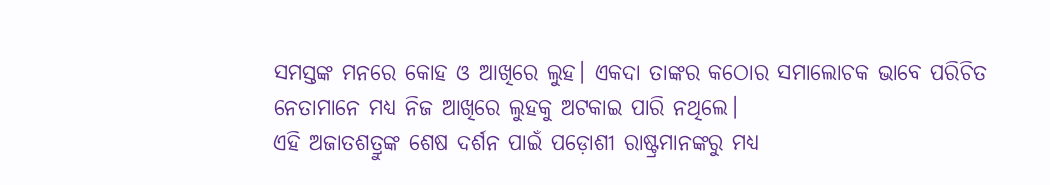ସମସ୍ତଙ୍କ ମନରେ କୋହ ଓ ଆଖିରେ ଲୁହ। ଏକଦା ତାଙ୍କର କଠୋର ସମାଲୋଚକ ଭାବେ ପରିଚିତ ନେତାମାନେ ମଧ୍ୟ ନିଜ ଆଖିରେ ଲୁହକୁ ଅଟକାଇ ପାରି ନଥିଲେ।
ଏହି ଅଜାତଶତ୍ରୁଙ୍କ ଶେଷ ଦର୍ଶନ ପାଇଁ ପଡ଼ୋଶୀ ରାଷ୍ଟ୍ରମାନଙ୍କରୁ ମଧ୍ୟ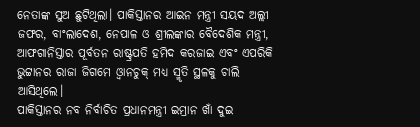ନେତାଙ୍କ ସୁଅ ଛୁଟିଥିଲା। ପାକିସ୍ତାନର ଆଇନ ମନ୍ତ୍ରୀ ସୟଦ ଅଲ୍ଲୀ ଜଫର, ବାଂଲାଦେଶ, ନେପାଳ ଓ ଶ୍ରୀଲଙ୍କାର ବୈଦେଶିକ ମନ୍ତ୍ରୀ, ଆଫଗାନିସ୍ତାର ପୂର୍ବତନ ରାଷ୍ଟ୍ରପତି ହମିଦ କରଜାଇ ଏବଂ ଏପରିକି ଭୁଟ୍ଟାନର ରାଜା ଜିଗମେ ଓ୍ଵାନଚୁକ୍ ମଧ୍ୟ ସ୍ମୃତି ସ୍ଥଳକୁ ଚାଲି ଆସିଥିଲେ।
ପାକିସ୍ତାନର ନବ ନିର୍ବାଚିତ ପ୍ରଧାନମନ୍ତ୍ରୀ ଇମ୍ରାନ ଖାଁ ଦୁଇ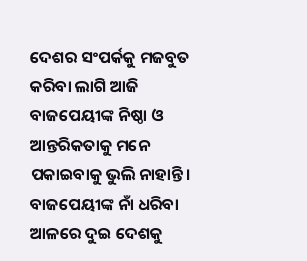ଦେଶର ସଂପର୍କକୁ ମଜବୁତ କରିବା ଲାଗି ଆଜି ବାଜପେୟୀଙ୍କ ନିଷ୍ଠା ଓ ଆନ୍ତରିକତାକୁ ମନେ ପକାଇବାକୁ ଭୁଲି ନାହାନ୍ତି। ବାଜପେୟୀଙ୍କ ନାଁ ଧରିବା ଆଳରେ ଦୁଇ ଦେଶକୁ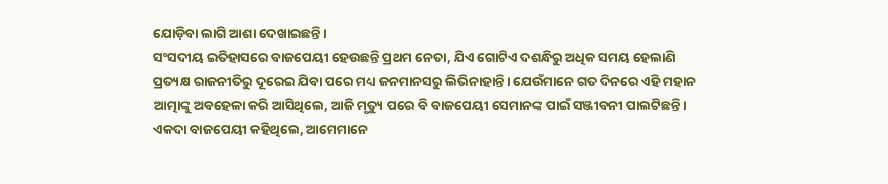ଯୋଡ଼ିବା ଲାଗି ଆଶା ଦେଖାଇଛନ୍ତି।
ସଂସଦୀୟ ଇତିହାସରେ ବାଜପେୟୀ ହେଉଛନ୍ତି ପ୍ରଥମ ନେତା, ଯିଏ ଗୋଟିଏ ଦଶନ୍ଧିରୁ ଅଧିକ ସମୟ ହେଲାଣି ପ୍ରତ୍ୟକ୍ଷ ରାଜନୀତିରୁ ଦୂରେଇ ଯିବା ପରେ ମଧ୍ୟ ଜନମାନସରୁ ଲିଭିନାହାନ୍ତି। ଯେଉଁମାନେ ଗତ ଦିନରେ ଏହି ମହାନ ଆତ୍ମାଙ୍କୁ ଅବହେଳା କରି ଆସିଥିଲେ, ଆଜି ମୃତ୍ୟୁ ପରେ ବି ବାଜପେୟୀ ସେମାନଙ୍କ ପାଇଁ ସଞ୍ଜୀବନୀ ପାଲଟିଛନ୍ତି।
ଏକଦା ବାଜପେୟୀ କହିଥିଲେ, ଆମେମାନେ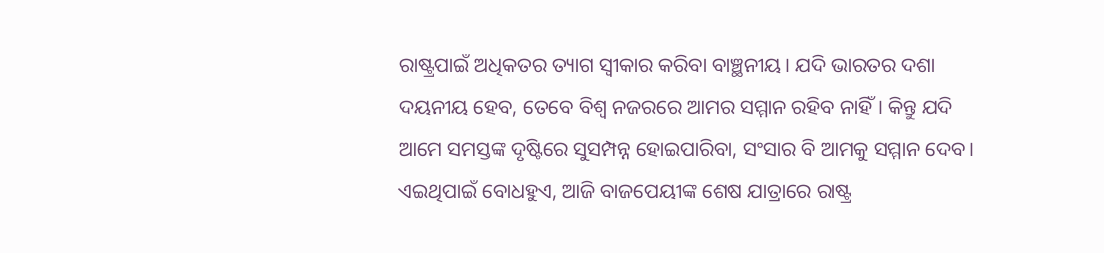ରାଷ୍ଟ୍ରପାଇଁ ଅଧିକତର ତ୍ୟାଗ ସ୍ୱୀକାର କରିବା ବାଞ୍ଛନୀୟ। ଯଦି ଭାରତର ଦଶା ଦୟନୀୟ ହେବ, ତେବେ ବିଶ୍ୱ ନଜରରେ ଆମର ସମ୍ମାନ ରହିବ ନାହିଁ। କିନ୍ତୁ ଯଦି ଆମେ ସମସ୍ତଙ୍କ ଦୃଷ୍ଟିରେ ସୁସମ୍ପନ୍ନ ହୋଇପାରିବା, ସଂସାର ବି ଆମକୁ ସମ୍ମାନ ଦେବ।
ଏଇଥିପାଇଁ ବୋଧହୁଏ, ଆଜି ବାଜପେୟୀଙ୍କ ଶେଷ ଯାତ୍ରାରେ ରାଷ୍ଟ୍ର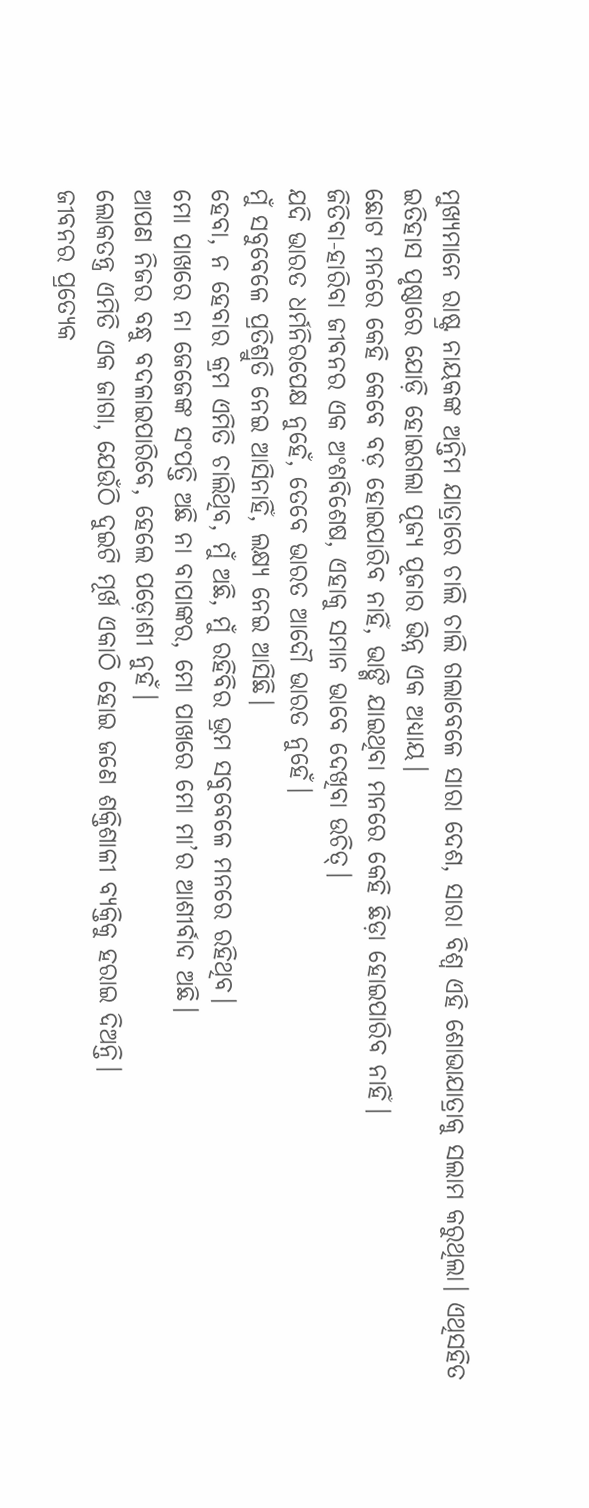ମୁଖ୍ୟମାନେ ରାଷ୍ଟ୍ର ନାୟକଙ୍କ ଅନ୍ତିମ ଯାତ୍ରାରେ ଚାଲି ଚାଲି ଗଲାବେଳେ ସାରା ଦେଶ, ସାରା ବିଶ୍ୱ ଏହି ଶୋଭାଯାତ୍ରାକୁ ସଲାମ କରୁଥିଲା। ଏଥିସହିତ ଇତିହାସ ପୃଷ୍ଠାରେ ଯୋଡ଼ି ହୋଇଗଲା ପୂଜ୍ୟ ପୂଜାର ଭିନ୍ନ ଏକ ଅଧ୍ୟାୟ।
ଛୋଟ ମନରେ କେହି କେବେ ବଡ଼ ହୋଇପାରିବ ନାହିଁ, ଭାଙ୍ଗି ଯାଇଥିବା ମନରେ କେହି ଛିଡ଼ା ହୋଇପାରିବ ନାହିଁ।
ଜିତିବା-ହାରିବା ଜୀବନର ଏକ ଅଂଶବିଶେଷ, ଏହାକୁ ସମାନ ଭାବେ ଦେଖିବା ଉଚିତ୍।
ଯଦି ଭାରତ ଧର୍ମନିରପେକ୍ଷ ନୁହେଁ, ତେବେ ଭାରତ ଆଦୌ ଭାରତ ନୁହେଁ।
ମୁଁ ସବୁବେଳେ ପ୍ରତିଶ୍ରୁତି ନେଇ ଆସିନାହିଁ, ଲକ୍ଷ୍ୟ ନେଇ ଆସିଛି।
ହେବା, ନ ହେବାର କ୍ରମ ଏମିତି ଚାଲିଥିବ, ମୁଁ ଅଛି, ମୁଁ ରହିବିର ଭ୍ରମ ସବୁବେଳେ ମନରେ ରହିଥିବ।
ମୋ ପାଖରେ ନା ଜେଜେଙ୍କ ସଂପତ୍ତି ଅଛି ନା ବାପାଙ୍କର, ମୋ ପାଖରେ ମୋ ମା’ର ଆଶୀର୍ବାଦ ଅଛି।
ଆପଣ ନିଜର ବନ୍ଧୁ ବଦଳାଇପାରିବେ, ହେଲେ ପଡ଼ୋଶୀ ନୁହଁ।
ଲୋକତନ୍ତ୍ର ଏମିତି ଏକ ଜାଗା, ଯେଉଁଠି ଦୁଇଟି ମୂର୍ଖ ଏକାଠି ହୋଇ ଜଣେ ଶକ୍ତିଶାଳୀ ବ୍ୟକ୍ତିକୁ ହରାଇ ଦିଅନ୍ତି।
ଜୀବନର ପ୍ରତ୍ୟେକ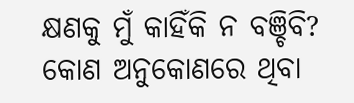କ୍ଷଣକୁ ମୁଁ କାହିଁକି ନ ବଞ୍ଚିବି? କୋଣ ଅନୁକୋଣରେ ଥିବା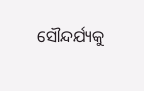ସୌନ୍ଦର୍ଯ୍ୟକୁ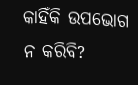କାହିଁକି ଉପଭୋଗ ନ କରିବି?